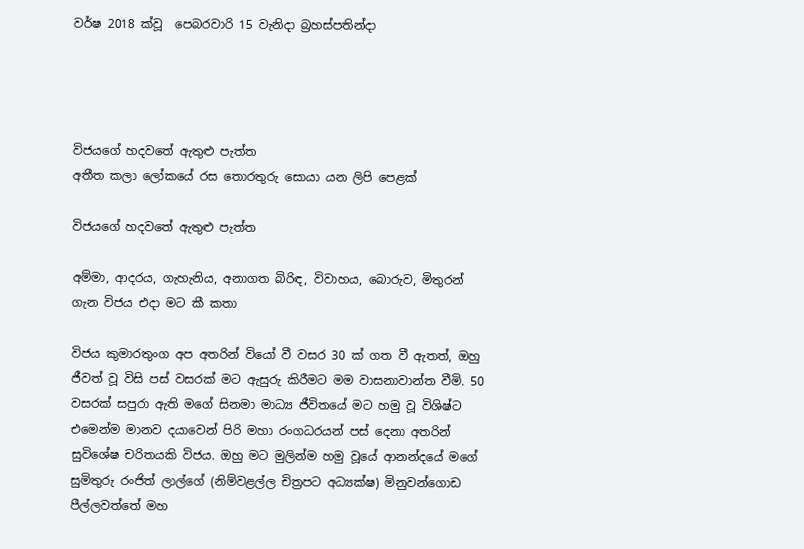වර්ෂ 2018 ක්වූ  පෙබරවාරි 15 වැනිදා බ්‍රහස්පතින්දා




විජයගේ හදවතේ ඇතුළු පැත්ත
අතීත කලා ලෝකයේ රස තොරතුරු සොයා යන ලිපි පෙළක්

විජයගේ හදවතේ ඇතුළු පැත්ත

අම්මා, ආදරය, ගැහැනිය, අනාගත බිරිඳ, විවාහය, බොරුව, මිතුරන් ගැන විජය එදා මට කී කතා

විජය කුමාරතුංග අප අතරින් වියෝ වී වසර 30 ක් ගත වී ඇතත්, ඔහු ජීවත් වූ විසි පස් වසරක් මට ඇසුරු කිරීමට මම වාසනාවාන්ත වීමි. 50 වසරක් සපුරා ඇති මගේ සිනමා මාධ්‍ය ජීවිතයේ මට හමු වූ විශිෂ්ට එමෙන්ම මානව දයාවෙන් පිරි මහා රංගධරයන් පස් දෙනා අතරින් සුවිශේෂ චරිතයකි විජය. ඔහු මට මුලින්ම හමු වූයේ ආනන්දයේ මගේ සුමිතුරු රංජිත් ලාල්ගේ (නිම්වළල්ල චිත්‍රපට අධ්‍යක්ෂ) මිනුවන්ගොඩ පීල්ලවත්තේ මහ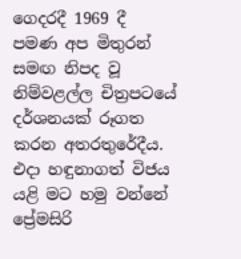ගෙදරදී 1969 දී පමණ අප මිතුරන් සමඟ නිපද වූ නිම්වළල්ල චිත්‍රපටයේ දර්ශනයක් රූගත කරන අතරතුරේදීය. එදා හඳුනාගත් විජය යළි මට හමු වන්නේ ප්‍රේමසිරි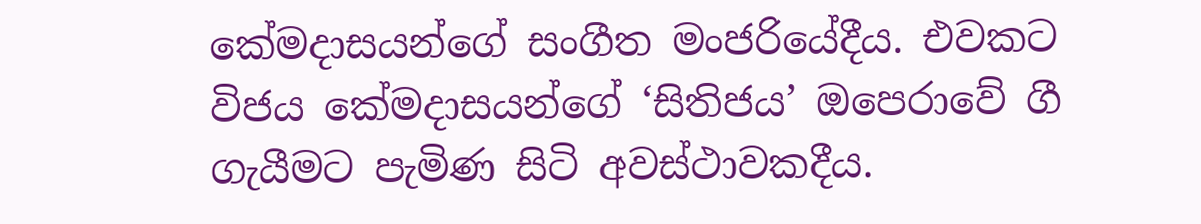කේමදාසයන්ගේ සංගීත මංජරියේදීය. එවකට විජය කේමදාසයන්ගේ ‘සිතිජය’ ඔපෙරාවේ ගී ගැයීමට පැමිණ සිටි අවස්ථාවකදීය.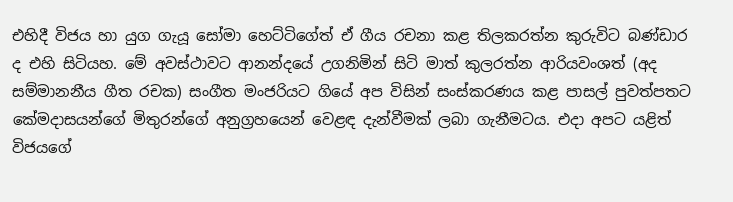එහිදී විජය හා යුග ගැයූ සෝමා හෙට්ටිගේත් ඒ ගීය රචනා කළ තිලකරත්න කුරුවිට බණ්ඩාර ද එහි සිටියහ. මේ අවස්ථාවට ආනන්දයේ උගනිමින් සිටි මාත් කුලරත්න ආරියවංශත් (අද සම්මානනීය ගීත රචක) සංගීත මංජරියට ගියේ අප විසින් සංස්කරණය කළ පාසල් පුවත්පතට කේමදාසයන්ගේ මිතුරන්ගේ අනුග්‍රහයෙන් වෙළඳ දැන්වීමක් ලබා ගැනීමටය. එදා අපට යළිත් විජයගේ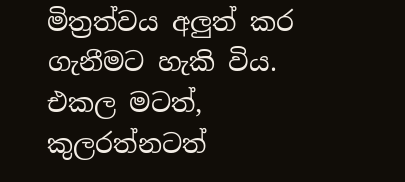මිත්‍රත්වය අලුත් කර ගැනීමට හැකි විය. එකල මටත්, කුලරත්නටත්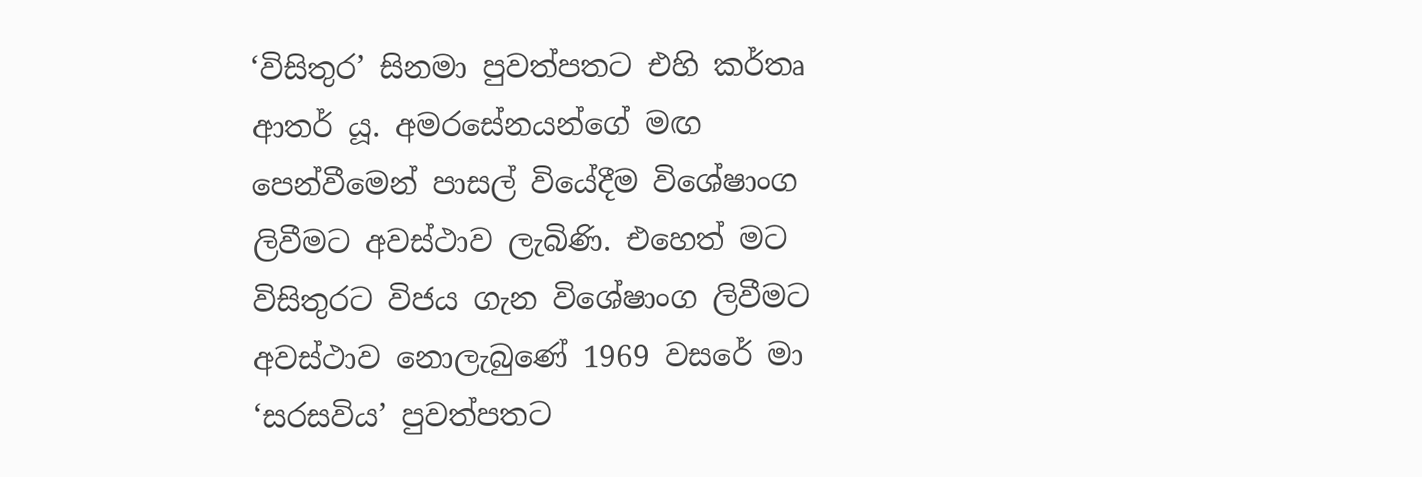‘විසිතුර’ සිනමා පුවත්පතට එහි කර්තෘ ආතර් යූ. අමරසේනයන්ගේ මඟ පෙන්වීමෙන් පාසල් වියේදීම විශේෂාංග ලිවීමට අවස්ථාව ලැබිණි. එහෙත් මට විසිතුරට විජය ගැන විශේෂාංග ලිවීමට අවස්ථාව නොලැබුණේ 1969 වසරේ මා ‘සරසවිය’ පුවත්පතට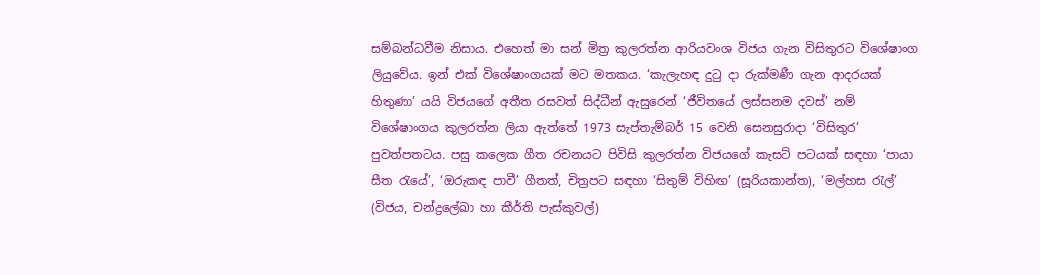සම්බන්ධවීම නිසාය. එහෙත් මා සන් මිත්‍ර කුලරත්න ආරියවංශ විජය ගැන විසිතුරට විශේෂාංග ලියුවේය. ඉන් එක් විශේෂාංගයක් මට මතකය. ‘කැලැහඳ දුටු දා රුක්මණී ගැන ආදරයක් හිතුණා’ යයි විජයගේ අතීත රසවත් සිද්ධීන් ඇසුරෙන් ‘ජීවිතයේ ලස්සනම දවස්’ නම් විශේෂාංගය කුලරත්න ලියා ඇත්තේ 1973 සැප්තැම්බර් 15 වෙනි සෙනසුරාදා ‘විසිතුර’ පුවත්පතටය. පසු කලෙක ගීත රචනයට පිවිසි කුලරත්න විජයගේ කැසට් පටයක් සඳහා ‘පායා සීත රැයේ’, ‘ඔරුකඳ පාවී’ ගීතත්, චිත්‍රපට සඳහා ‘සිතුම් විහිඟ’ (සූරියකාන්ත), ‘මල්හස රැල්’ (විජය, චන්ද්‍රලේඛා හා කීර්ති පැස්කුවල්)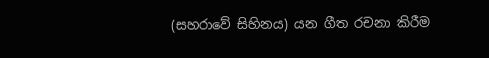(සහරාවේ සිහිනය) යන ගීත රචනා කිරීම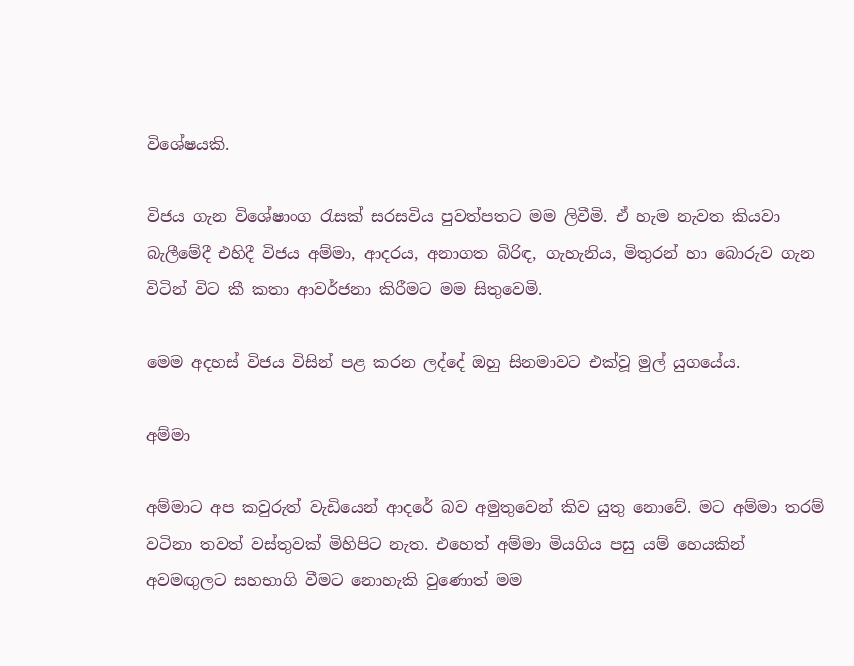විශේෂයකි.

විජය ගැන විශේෂාංග රැසක් සරසවිය පුවත්පතට මම ලිවීමි. ඒ හැම නැවත කියවා බැලීමේදී එහිදී විජය අම්මා, ආදරය, අනාගත බිරිඳ, ගැහැනිය, මිතුරන් හා බොරුව ගැන විටින් විට කී කතා ආවර්ජනා කිරීමට මම සිතුවෙමි.

මෙම අදහස් විජය විසින් පළ කරන ලද්දේ ඔහු සිනමාවට එක්වූ මුල් යුගයේය.

අම්මා

අම්මාට අප කවුරුත් වැඩියෙන් ආදරේ බව අමුතුවෙන් කිව යුතු නොවේ. මට අම්මා තරම් වටිනා තවත් වස්තුවක් මිහිපිට නැත. එහෙත් අම්මා මියගිය පසු යම් හෙයකින් අවමඟුලට සහභාගි වීමට නොහැකි වුණොත් මම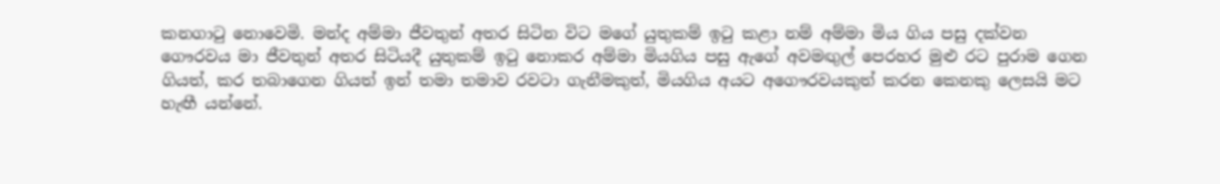කනගාටු නොවෙමි. මන්ද අම්මා ජීවතුන් අතර සිටින විට මගේ යුතුකම් ඉටු කළා නම් අම්මා මිය ගිය පසු දක්වන ගෞරවය මා ජීවතුන් අතර සිටියදී යුතුකම් ඉටු නොකර අම්මා මියගිය පසු ඇගේ අවමඟුල් පෙරහර මුළු රට පුරාම ගෙන ගියත්, කර තබාගෙන ගියත් ඉන් තමා තමාව රවටා ගැනීමකුත්, මියගිය අයට අගෞරවයකුත් කරන කෙනකු ලෙසයි මට හැඟී යන්නේ.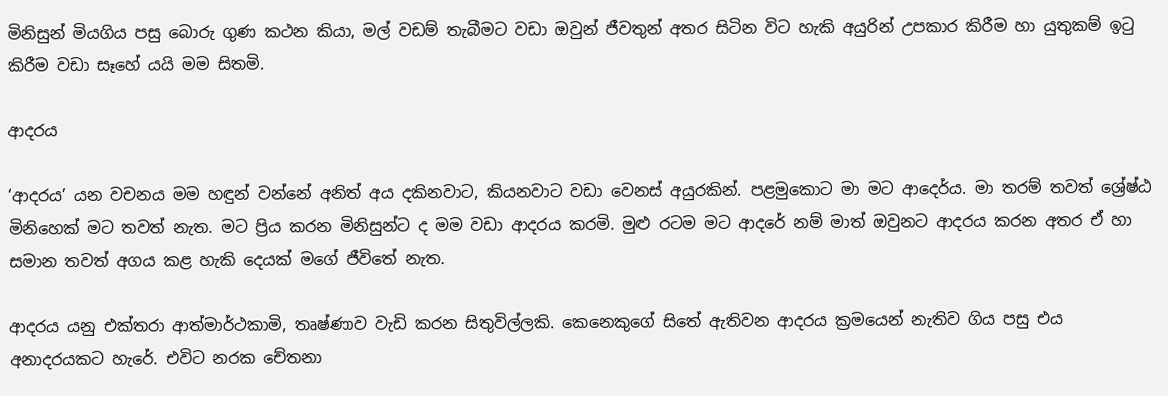මිනිසුන් මියගිය පසු බොරු ගුණ කථන කියා, මල් වඩම් තැබීමට වඩා ඔවුන් ජීවතුන් අතර සිටින විට හැකි අයුරින් උපකාර කිරීම හා යුතුකම් ඉටු කිරීම වඩා සෑහේ යයි මම සිතමි.

ආදරය

‘ආදරය’ යන වචනය මම හඳුන් වන්නේ අනිත් අය දකිනවාට, කියනවාට වඩා වෙනස් අයුරකින්. පළමුකොට මා මට ආදෙර්ය. මා තරම් තවත් ශ්‍රේෂ්ඨ මිනිහෙක් මට තවත් නැත. මට ප්‍රිය කරන මිනිසුන්ට ද මම වඩා ආදරය කරමි. මුළු රටම මට ආදරේ නම් මාත් ඔවුනට ආදරය කරන අතර ඒ හා සමාන තවත් අගය කළ හැකි දෙයක් මගේ ජීවිතේ නැත.

ආදරය යනු එක්තරා ආත්මාර්ථකාමි, තෘෂ්ණාව වැඩි කරන සිතුවිල්ලකි. කෙනෙකුගේ සිතේ ඇතිවන ආදරය ක්‍රමයෙන් නැතිව ගිය පසු එය අනාදරයකට හැරේ. එවිට නරක චේතනා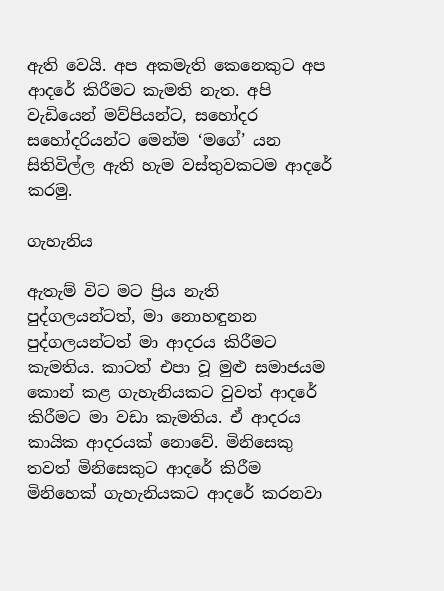ඇති වෙයි. අප අකමැති කෙනෙකුට අප ආදරේ කිරීමට කැමති නැත. අපි වැඩියෙන් මව්පියන්ට, සහෝදර සහෝදරියන්ට මෙන්ම ‘මගේ’ යන සිතිවිල්ල ඇති හැම වස්තුවකටම ආදරේ කරමු.

ගැහැනිය

ඇතැම් විට මට ප්‍රිය නැති පුද්ගලයන්ටත්, මා නොහඳුනන පුද්ගලයන්ටත් මා ආදරය කිරීමට කැමතිය. කාටත් එපා වූ මුළු සමාජයම කොන් කළ ගැහැනියකට වුවත් ආදරේ කිරීමට මා වඩා කැමතිය. ඒ ආදරය කායික ආදරයක් නොවේ. මිනිසෙකු තවත් මිනිසෙකුට ආදරේ කිරීම මිනිහෙක් ගැහැනියකට ආදරේ කරනවා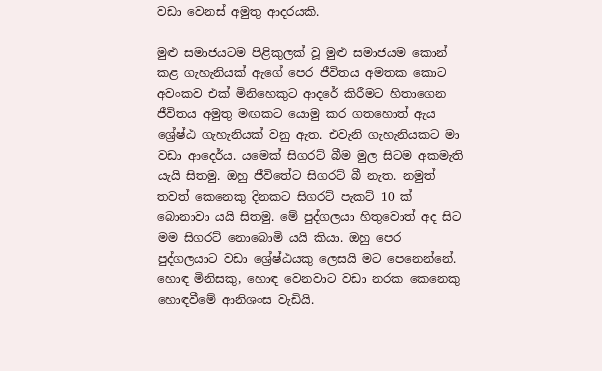වඩා වෙනස් අමුතු ආදරයකි.

මුළු සමාජයටම පිළිකුලක් වූ මුළු සමාජයම කොන් කළ ගැහැනියක් ඇගේ පෙර ජීවිතය අමතක කොට අවංකව එක් මිනිහෙකුට ආදරේ කිරීමට හිතාගෙන ජීවිතය අමුතු මඟකට යොමු කර ගතහොත් ඇය ශ්‍රේෂ්ඨ ගැහැනියක් වනු ඇත. එවැනි ගැහැනියකට මා වඩා ආදෙර්ය. යමෙක් සිගරට් බීම මුල සිටම අකමැති යැයි සිතමු. ඔහු ජීවිතේට සිගරට් බී නැත. නමුත් තවත් කෙනෙකු දිනකට සිගරට් පැකට් 10 ක් බොනාවා යයි සිතමු. මේ පුද්ගලයා හිතුවොත් අද සිට මම සිගරට් නොබොමි යයි කියා. ඔහු පෙර පුද්ගලයාට වඩා ශ්‍රේෂ්ඨයකු ලෙසයි මට පෙනෙන්නේ. හොඳ මිනිසකු, හොඳ වෙනවාට වඩා නරක කෙනෙකු හොඳවීමේ ආනිශංස වැඩියි.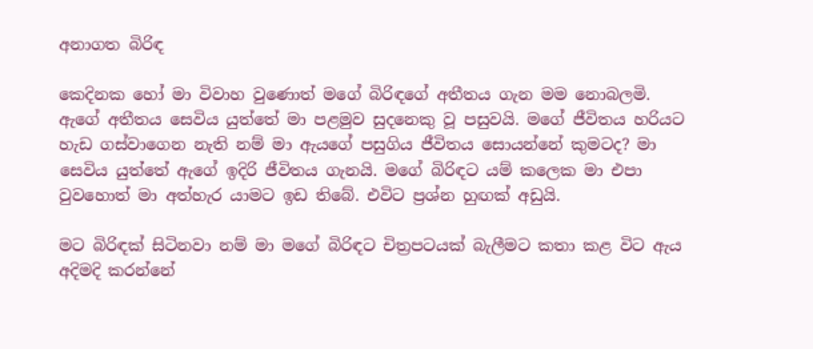අනාගත බිරිඳ

කෙදිනක හෝ මා විවාහ වුණොත් මගේ බිරිඳගේ අතීතය ගැන මම නොබලමි. ඇගේ අතීතය සෙවිය යුත්තේ මා පළමුව සුදනෙකු වූ පසුවයි. මගේ ජීවිතය හරියට හැඩ ගස්වාගෙන නැති නම් මා ඇයගේ පසුගිය ජීවිතය සොයන්නේ කුමටද? මා සෙවිය යුත්තේ ඇගේ ඉදිරි ජීවිතය ගැනයි. මගේ බිරිඳට යම් කලෙක මා එපා වුවහොත් මා අත්හැර යාමට ඉඩ තිබේ. එවිට ප්‍රශ්න හුඟක් අඩුයි.

මට බිරිඳක් සිටිනවා නම් මා මගේ බිරිඳට චිත්‍රපටයක් බැලීමට කතා කළ විට ඇය අදිමදි කරන්නේ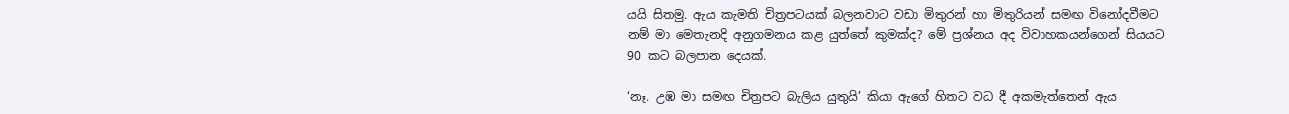යයි සිතමු. ඇය කැමති චිත්‍රපටයක් බලනවාට වඩා මිතුරන් හා මිතුරියන් සමඟ විනෝදවීමට නම් මා මෙතැනදි අනුගමනය කළ යුත්තේ කුමක්ද? මේ ප්‍රශ්නය අද විවාහකයන්ගෙන් සියයට 90 කට බලපාන දෙයක්.

‘නෑ. උඹ මා සමඟ චිත්‍රපට බැලිය යුතුයි’ කියා ඇගේ හිතට වධ දී අකමැත්තෙන් ඇය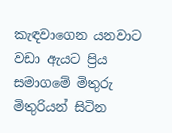කැඳවාගෙන යනවාට වඩා ඇයට ප්‍රිය සමාගමේ මිතුරු මිතුරියන් සිටින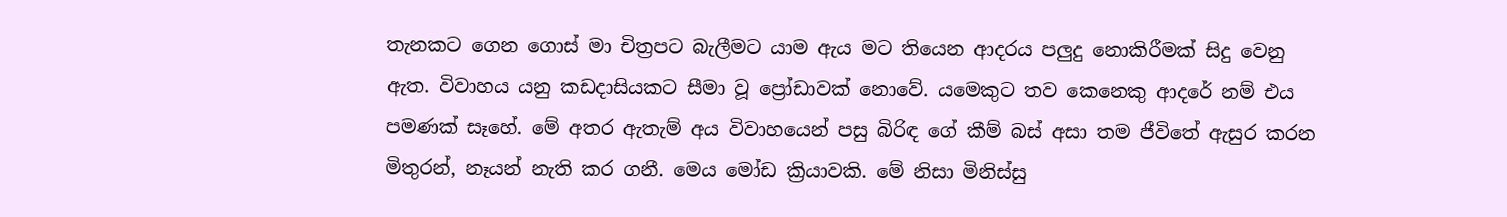තැනකට ගෙන ගොස් මා චිත්‍රපට බැලීමට යාම ඇය මට තියෙන ආදරය පලුදු නොකිරීමක් සිදු වෙනු ඇත. විවාහය යනු කඩදාසියකට සීමා වූ ප්‍රෝඩාවක් නොවේ. යමෙකුට තව කෙනෙකු ආදරේ නම් එය පමණක් සෑහේ. මේ අතර ඇතැම් අය විවාහයෙන් පසු බිරිඳ ගේ කීම් බස් අසා තම ජීවිතේ ඇසුර කරන මිතුරන්, නෑයන් නැති කර ගනී. මෙය මෝඩ ක්‍රියාවකි. මේ නිසා මිනිස්සු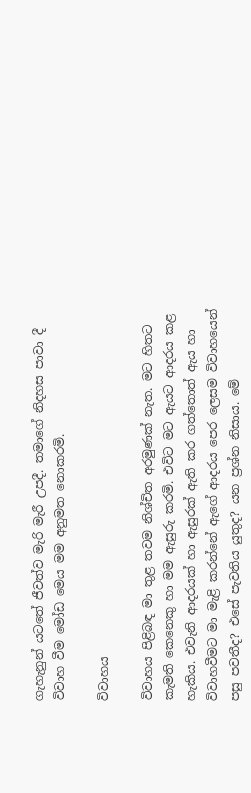ගැහැනුන් යටතේ ජීවත්ව මැරි මැරී උපදී. තමාගේ නිදහස පාවා දී විවාහ වීම මෝඩ මෙය මම අනුමත නොකරමි.

විවාහය

විවාහය පිළිබඳ මා තුළ තවම නිශ්චිත අරමුණක් නැත. මට හිතට කැමති කෙනෙකු හා මම ඇසුරු කරමි. එවිට මට ඇයට ආදරය කළ හැකිය. එවැනි ආදරයක් හා ඇසුරක් ඇති කර ගත්තොත් ඇය හා විවාහවීමට මා මැළි කරන්නේ ඇගේ ආදරය පෙර ලෙසම විවාහයෙන් පසු පවතීද? එසේ පැවතිය යුතුද? යන ප්‍රශ්න නිසාය. මේ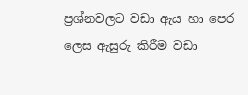ප්‍රශ්නවලට වඩා ඇය හා පෙර ලෙස ඇසුරු කිරීම වඩා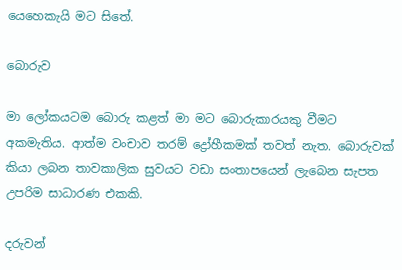යෙහෙකැයි මට සිතේ.

බොරුව

මා ලෝකයටම බොරු කළත් මා මට බොරුකාරයකු වීමට අකමැතිය. ආත්ම වංචාව තරම් ද්‍රෝහීකමක් තවත් නැත. බොරුවක් කියා ලබන තාවකාලික සුවයට වඩා සංතාපයෙන් ලැබෙන සැපත උපරිම සාධාරණ එකකි.

දරුවන්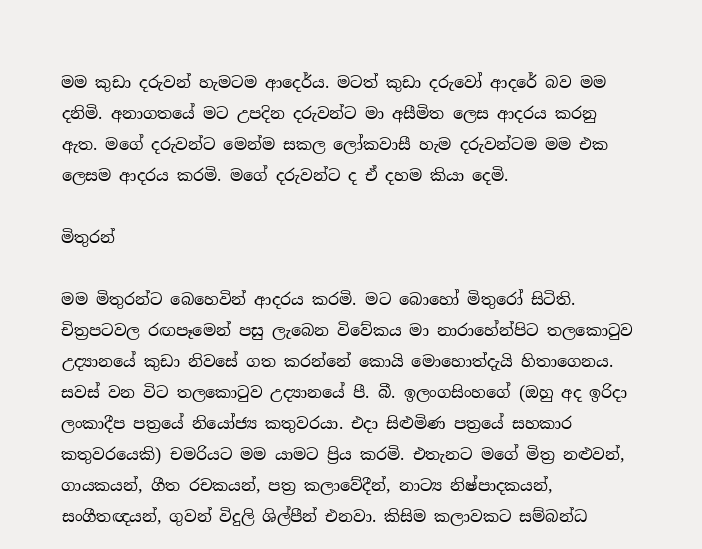මම කුඩා දරුවන් හැමටම ආදෙර්ය. මටත් කුඩා දරුවෝ ආදරේ බව මම දනිමි. අනාගතයේ මට උපදින දරුවන්ට මා අසීමිත ලෙස ආදරය කරනු ඇත. මගේ දරුවන්ට මෙන්ම සකල ලෝකවාසී හැම දරුවන්ටම මම එක ලෙසම ආදරය කරමි. මගේ දරුවන්ට ද ඒ දහම කියා දෙමි.

මිතුරන්

මම මිතුරන්ට බෙහෙවින් ආදරය කරමි. මට බොහෝ මිතුරෝ සිටිති. චිත්‍රපටවල රඟපෑමෙන් පසු ලැබෙන විවේකය මා නාරාහේන්පිට තලකොටුව උද්‍යානයේ කුඩා නිවසේ ගත කරන්නේ කොයි මොහොත්දැයි හිතාගෙනය. සවස් වන විට තලකොටුව උද්‍යානයේ පී. බී. ඉලංගසිංහගේ (ඔහු අද ඉරිදා ලංකාදීප පත්‍රයේ නියෝජ්‍ය කතුවරයා. එදා සිළුමිණ පත්‍රයේ සහකාර කතුවරයෙකි) චමරියට මම යාමට ප්‍රිය කරමි. එතැනට මගේ මිත්‍ර නළුවන්, ගායකයන්, ගීත රචකයන්, පත්‍ර කලාවේදීන්, නාට්‍ය නිෂ්පාදකයන්, සංගීතඥයන්, ගුවන් විදුලි ශිල්පීන් එනවා. කිසිම කලාවකට සම්බන්ධ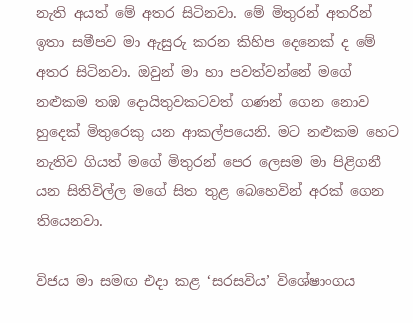නැති අයත් මේ අතර සිටිනවා. මේ මිතුරන් අතරින් ඉතා සමීපව මා ඇසුරු කරන කිහිප දෙනෙක් ද මේ අතර සිටිනවා. ඔවුන් මා හා පවත්වන්නේ මගේ නළුකම තඹ දොයිතුවකටවත් ගණන් ගෙන නොව හුදෙක් මිතුරෙකු යන ආකල්පයෙනි. මට නළුකම හෙට නැතිව ගියත් මගේ මිතුරන් පෙර ලෙසම මා පිළිගනී යන සිතිවිල්ල මගේ සිත තුළ බෙහෙවින් අරක් ගෙන තියෙනවා.

විජය මා සමඟ එදා කළ ‘සරසවිය’ විශේෂාංගය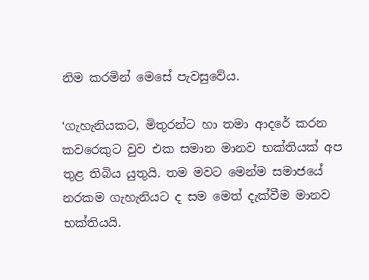නිම කරමින් මෙසේ පැවසුවේය.

‘ගැහැනියකට, මිතුරන්ට හා තමා ආදරේ කරන කවරෙකුට වුව එක සමාන මානව භක්තියක් අප තුළ තිබිය යුතුයි. තම මවට මෙන්ම සමාජයේ නරකම ගැහැනියට ද සම මෙත් දැක්වීම මානව භක්තියයි.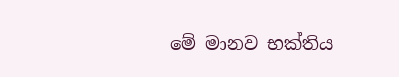මේ මානව භක්තිය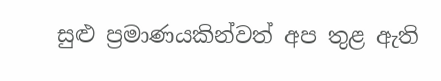සුළු ප්‍රමාණයකින්වත් අප තුළ ඇති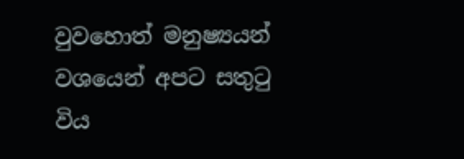වුවහොත් මනුෂ්‍යයන් වශයෙන් අපට සතුටු විය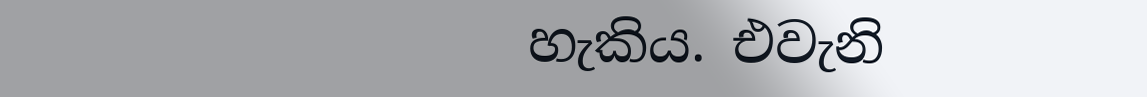හැකිය. එවැනි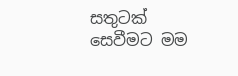සතුටක් සෙවීමට මම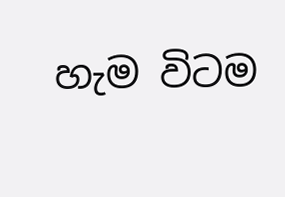හැම විටම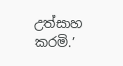උත්සාහ කරමි.’